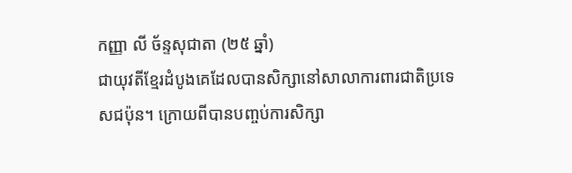កញ្ញា លី ច័ន្ទសុជាតា (២៥ ឆ្នាំ)
ជាយុវតីខ្មែរដំបូងគេដែលបានសិក្សានៅសាលាការពារជាតិប្រទេសជប៉ុន។ ក្រោយពីបានបញ្ចប់ការសិក្សា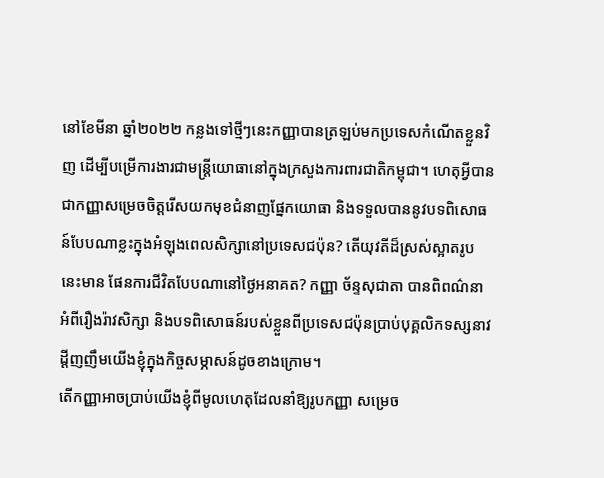នៅខែមីនា ឆ្នាំ២០២២ កន្លងទៅថ្មីៗនេះកញ្ញាបានត្រឡប់មកប្រទេសកំណើតខ្លួនវិញ ដើម្បីបម្រើការងារជាមន្ត្រីយោធានៅក្នុងក្រសួងការពារជាតិកម្ពុជា។ ហេតុអ្វីបានជាកញ្ញាសម្រេចចិត្តរើសយកមុខជំនាញផ្នែកយោធា និងទទួលបាននូវបទពិសោធន៍បែបណាខ្លះក្នុងអំឡុងពេលសិក្សានៅប្រទេសជប៉ុន? តើយុវតីដ៏ស្រស់ស្អាតរូបនេះមាន ផែនការជីវិតបែបណានៅថ្ងៃអនាគត? កញ្ញា ច័ន្ទសុជាតា បានពិពណ៌នាអំពីរឿងរ៉ាវសិក្សា និងបទពិសោធន៍របស់ខ្លួនពីប្រទេសជប៉ុនប្រាប់បុគ្គលិកទស្សនាវដ្តីញញឹមយើងខ្ញុំក្នុងកិច្ចសម្ភាសន៍ដូចខាងក្រោម។
តើកញ្ញាអាចប្រាប់យើងខ្ញុំពីមូលហេតុដែលនាំឱ្យរូបកញ្ញា សម្រេច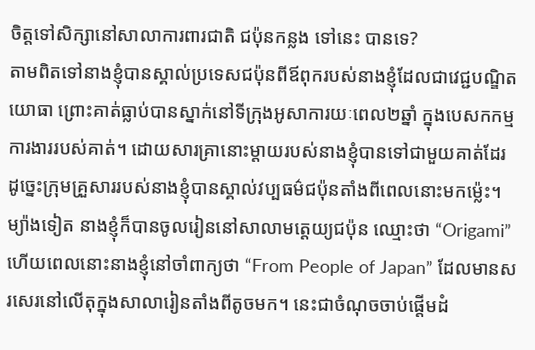ចិត្តទៅសិក្សានៅសាលាការពារជាតិ ជប៉ុនកន្លង ទៅនេះ បានទេ?
តាមពិតទៅនាងខ្ញុំបានស្គាល់ប្រទេសជប៉ុនពីឪពុករបស់នាងខ្ញុំដែលជាវេជ្ជបណ្ឌិតយោធា ព្រោះគាត់ធ្លាប់បានស្នាក់នៅទីក្រុងអូសាការយៈពេល២ឆ្នាំ ក្នុងបេសកកម្មការងាររបស់គាត់។ ដោយសារគ្រានោះម្តាយរបស់នាងខ្ញុំបានទៅជាមួយគាត់ដែរ ដូច្នេះក្រុមគ្រួសាររបស់នាងខ្ញុំបានស្គាល់វប្បធម៌ជប៉ុនតាំងពីពេលនោះមកម្ល៉េះ។ ម្យ៉ាងទៀត នាងខ្ញុំក៏បានចូលរៀននៅសាលាមត្តេយ្យជប៉ុន ឈ្មោះថា “Origami” ហើយពេលនោះនាងខ្ញុំនៅចាំពាក្យថា “From People of Japan” ដែលមានសរសេរនៅលើតុក្នុងសាលារៀនតាំងពីតូចមក។ នេះជាចំណុចចាប់ផ្តើមដំ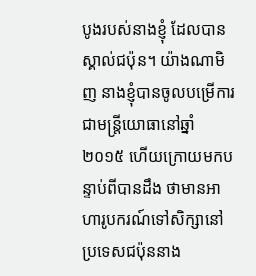បូងរបស់នាងខ្ញុំ ដែលបានស្គាល់ជប៉ុន។ យ៉ាងណាមិញ នាងខ្ញុំបានចូលបម្រើការជាមន្រ្តីយោធានៅឆ្នាំ២០១៥ ហើយក្រោយមកបន្ទាប់ពីបានដឹង ថាមានអាហារូបករណ៍ទៅសិក្សានៅប្រទេសជប៉ុននាង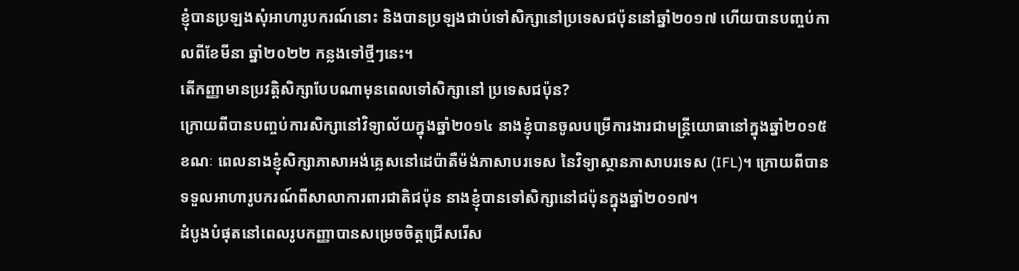ខ្ញុំបានប្រឡងសុំអាហារូបករណ៍នោះ និងបានប្រឡងជាប់ទៅសិក្សានៅប្រទេសជប៉ុននៅឆ្នាំ២០១៧ ហើយបានបញ្ចប់កាលពីខែមីនា ឆ្នាំ២០២២ កន្លងទៅថ្មីៗនេះ។
តើកញ្ញាមានប្រវត្តិសិក្សាបែបណាមុនពេលទៅសិក្សានៅ ប្រទេសជប៉ុន?
ក្រោយពីបានបញ្ចប់ការសិក្សានៅវិទ្យាល័យក្នុងឆ្នាំ២០១៤ នាងខ្ញុំបានចូលបម្រើការងារជាមន្រ្តីយោធានៅក្នុងឆ្នាំ២០១៥ ខណៈ ពេលនាងខ្ញុំសិក្សាភាសាអង់គ្លេសនៅដេប៉ាតឺម៉ង់ភាសាបរទេស នៃវិទ្យាស្ថានភាសាបរទេស (IFL)។ ក្រោយពីបានទទួលអាហារូបករណ៍ពីសាលាការពារជាតិជប៉ុន នាងខ្ញុំបានទៅសិក្សានៅជប៉ុនក្នុងឆ្នាំ២០១៧។
ដំបូងបំផុតនៅពេលរូបកញ្ញាបានសម្រេចចិត្តជ្រើសរើស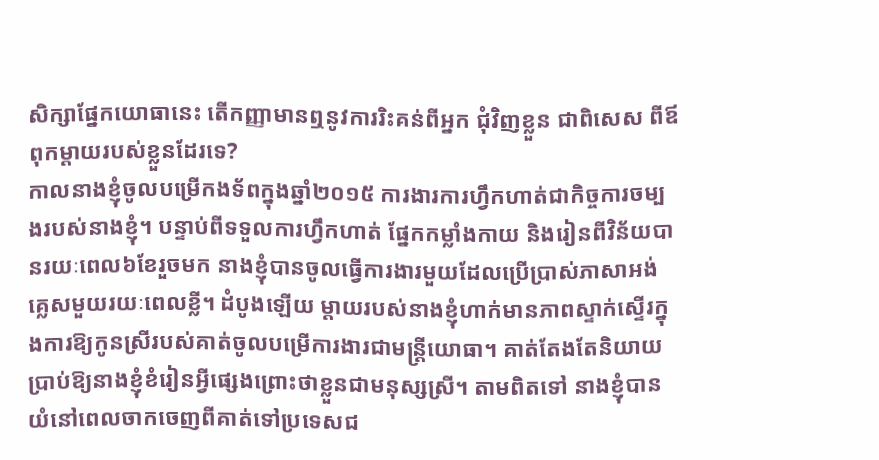សិក្សាផ្នែកយោធានេះ តើកញ្ញាមានឮនូវការរិះគន់ពីអ្នក ជុំវិញខ្លួន ជាពិសេស ពីឪពុកម្តាយរបស់ខ្លួនដែរទេ?
កាលនាងខ្ញុំចូលបម្រើកងទ័ពក្នុងឆ្នាំ២០១៥ ការងារការហ្វឹកហាត់ជាកិច្ចការចម្បងរបស់នាងខ្ញុំ។ បន្ទាប់ពីទទួលការហ្វឹកហាត់ ផ្នែកកម្លាំងកាយ និងរៀនពីវិន័យបានរយៈពេល៦ខែរួចមក នាងខ្ញុំបានចូលធ្វើការងារមួយដែលប្រើប្រាស់ភាសាអង់គ្លេសមួយរយៈពេលខ្លី។ ដំបូងឡើយ ម្តាយរបស់នាងខ្ញុំហាក់មានភាពស្ទាក់ស្ទើរក្នុងការឱ្យកូនស្រីរបស់គាត់ចូលបម្រើការងារជាមន្រ្តីយោធា។ គាត់តែងតែនិយាយប្រាប់ឱ្យនាងខ្ញុំខំរៀនអ្វីផ្សេងព្រោះថាខ្លួនជាមនុស្សស្រី។ តាមពិតទៅ នាងខ្ញុំបានយំនៅពេលចាកចេញពីគាត់ទៅប្រទេសជ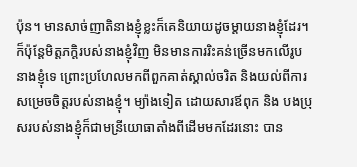ប៉ុន។ មានសាច់ញាតិនាងខ្ញុំខ្លះក៏គេនិយាយដូចម្តាយនាងខ្ញុំដែរ។ ក៏ប៉ុន្តែមិត្តភក្តិរបស់នាងខ្ញុំវិញ មិនមានការរិះគន់ច្រើនមកលើរូបនាងខ្ញុំទេ ព្រោះប្រហែលមកពីពួកគាត់ស្គាល់ចរិត និងយល់ពីការសម្រេចចិត្តរបស់នាងខ្ញុំ។ ម្យ៉ាងទៀត ដោយសារឪពុក និង បងប្រុសរបស់នាងខ្ញុំក៏ជាមន្រីយោធាតាំងពីដើមមកដែរនោះ បាន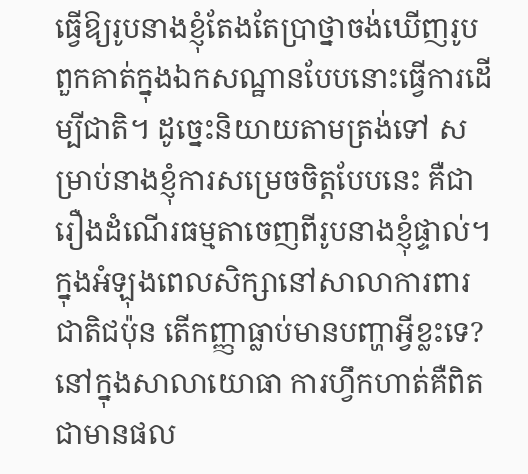ធ្វើឱ្យរូបនាងខ្ញុំតែងតែប្រាថ្នាចង់ឃើញរូបពួកគាត់ក្នុងឯកសណ្ឋានបែបនោះធ្វើការដើម្បីជាតិ។ ដូច្នេះនិយាយតាមត្រង់ទៅ សម្រាប់នាងខ្ញុំការសម្រេចចិត្តបែបនេះ គឺជារឿងដំណើរធម្មតាចេញពីរូបនាងខ្ញុំផ្ទាល់។
ក្នុងអំឡុងពេលសិក្សានៅសាលាការពារជាតិជប៉ុន តើកញ្ញាធ្លាប់មានបញ្ហាអ្វីខ្លះទេ?
នៅក្នុងសាលាយោធា ការហ្វឹកហាត់គឺពិតជាមានផល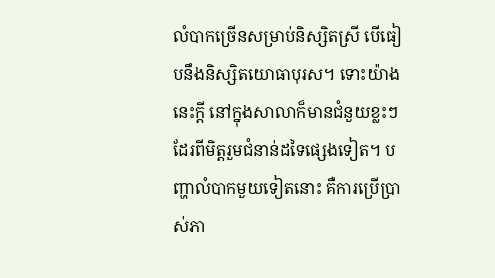លំបាកច្រើនសម្រាប់និស្សិតស្រី បើធៀបនឹងនិស្សិតយោធាបុរស។ ទោះយ៉ាងនេះក្តី នៅក្នុងសាលាក៏មានជំនួយខ្លះៗដែរពីមិត្តរួមជំនាន់ដទៃផ្សេងទៀត។ បញ្ហាលំបាកមួយទៀតនោះ គឺការប្រើប្រាស់ភា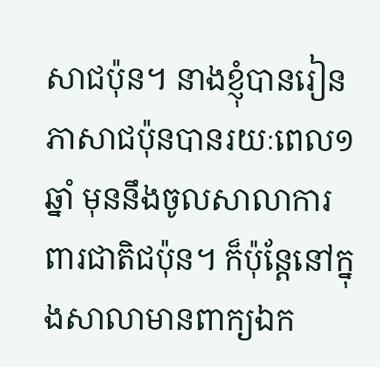សាជប៉ុន។ នាងខ្ញុំបានរៀនភាសាជប៉ុនបានរយៈពេល១ឆ្នាំ មុននឹងចូលសាលាការពារជាតិជប៉ុន។ ក៏ប៉ុន្តែនៅក្នុងសាលាមានពាក្យឯក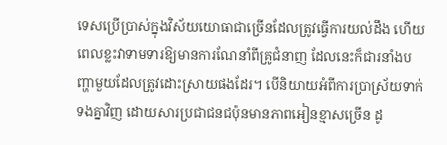ទេសប្រើប្រាស់ក្នុងវិស័យយោធាជាច្រើនដែលត្រូវធ្វើការយល់ដឹង ហើយពេលខ្លះវាទាមទារឱ្យមានការណែនាំពីគ្រូជំនាញ ដែលនេះក៏ជារនាំងបញ្ហាមួយដែលត្រូវដោះស្រាយផងដែរ។ បើនិយាយអំពីការប្រាស្រ័យទាក់ទងគ្នាវិញ ដោយសារប្រជាជនជប៉ុនមានភាពអៀនខ្មាសច្រើន ដូ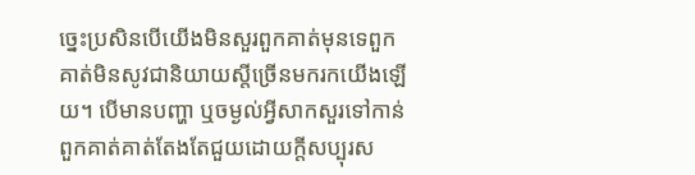ច្នេះប្រសិនបើយើងមិនសួរពួកគាត់មុនទេពួកគាត់មិនសូវជានិយាយស្តីច្រើនមករកយើងឡើយ។ បើមានបញ្ហា ឬចម្ងល់អ្វីសាកសួរទៅកាន់ពួកគាត់គាត់តែងតែជួយដោយក្តីសប្បុរស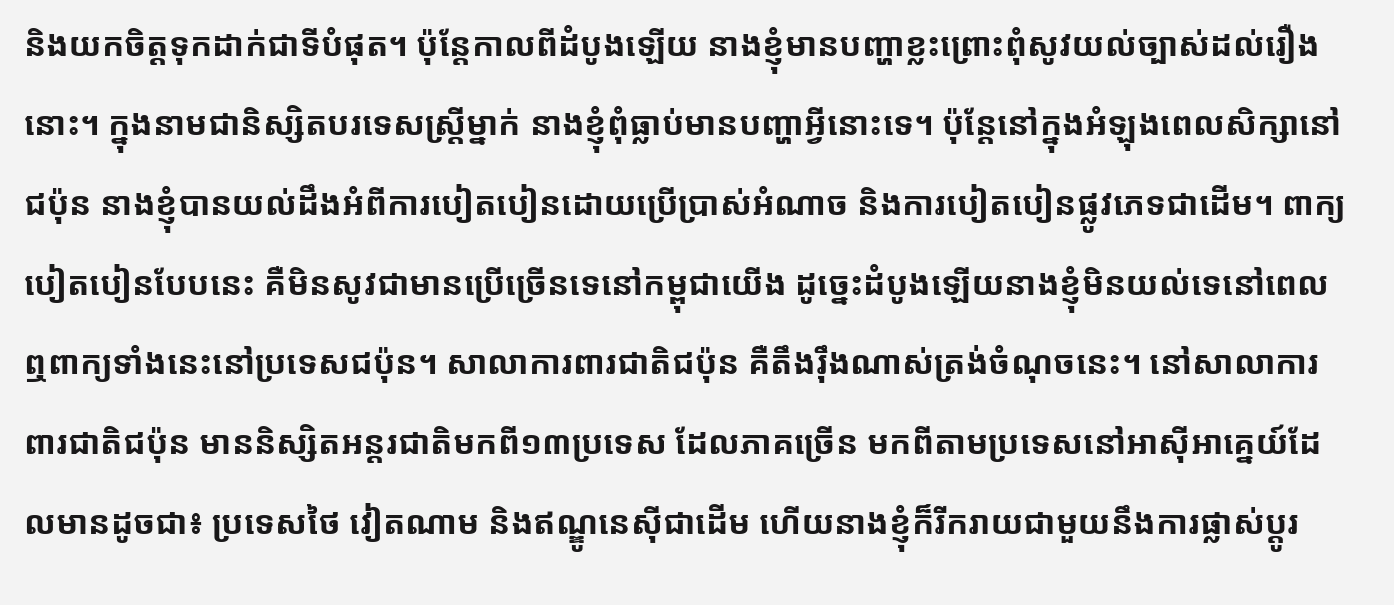និងយកចិត្តទុកដាក់ជាទីបំផុត។ ប៉ុន្តែកាលពីដំបូងឡើយ នាងខ្ញុំមានបញ្ហាខ្លះព្រោះពុំសូវយល់ច្បាស់ដល់រឿងនោះ។ ក្នុងនាមជានិស្សិតបរទេសស្រ្តីម្នាក់ នាងខ្ញុំពុំធ្លាប់មានបញ្ហាអ្វីនោះទេ។ ប៉ុន្តែនៅក្នុងអំឡុងពេលសិក្សានៅជប៉ុន នាងខ្ញុំបានយល់ដឹងអំពីការបៀតបៀនដោយប្រើប្រាស់អំណាច និងការបៀតបៀនផ្លូវភេទជាដើម។ ពាក្យបៀតបៀនបែបនេះ គឺមិនសូវជាមានប្រើច្រើនទេនៅកម្ពុជាយើង ដូច្នេះដំបូងឡើយនាងខ្ញុំមិនយល់ទេនៅពេលឮពាក្យទាំងនេះនៅប្រទេសជប៉ុន។ សាលាការពារជាតិជប៉ុន គឺតឹងរ៉ឹងណាស់ត្រង់ចំណុចនេះ។ នៅសាលាការពារជាតិជប៉ុន មាននិស្សិតអន្តរជាតិមកពី១៣ប្រទេស ដែលភាគច្រើន មកពីតាមប្រទេសនៅអាស៊ីអាគ្នេយ៍ដែលមានដូចជា៖ ប្រទេសថៃ វៀតណាម និងឥណ្ឌូនេស៊ីជាដើម ហើយនាងខ្ញុំក៏រីករាយជាមួយនឹងការផ្លាស់ប្តូរ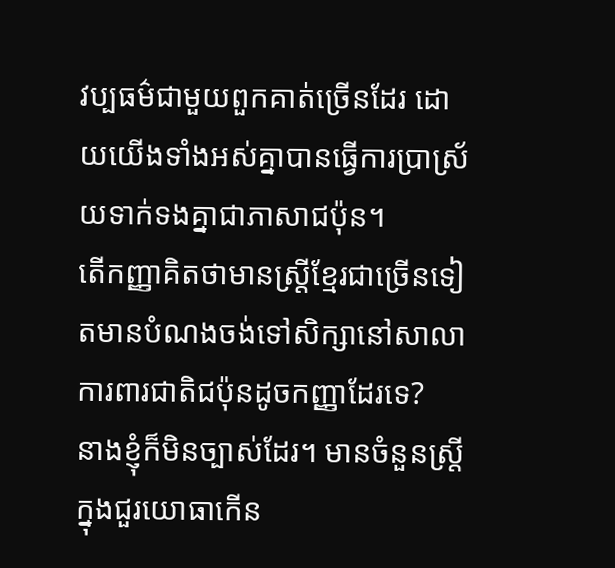វប្បធម៌ជាមួយពួកគាត់ច្រើនដែរ ដោយយើងទាំងអស់គ្នាបានធ្វើការប្រាស្រ័យទាក់ទងគ្នាជាភាសាជប៉ុន។
តើកញ្ញាគិតថាមានស្ត្រីខ្មែរជាច្រើនទៀតមានបំណងចង់ទៅសិក្សានៅសាលាការពារជាតិជប៉ុនដូចកញ្ញាដែរទេ?
នាងខ្ញុំក៏មិនច្បាស់ដែរ។ មានចំនួនស្ត្រីក្នុងជួរយោធាកើន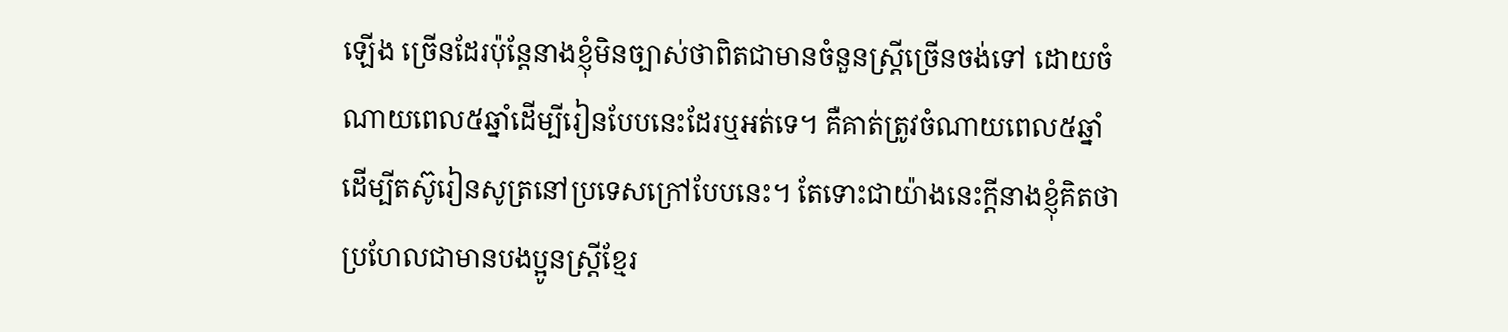ឡើង ច្រើនដែរប៉ុន្តែនាងខ្ញុំមិនច្បាស់ថាពិតជាមានចំនួនស្រ្តីច្រើនចង់ទៅ ដោយចំណាយពេល៥ឆ្នាំដើម្បីរៀនបែបនេះដែរឬអត់ទេ។ គឺគាត់ត្រូវចំណាយពេល៥ឆ្នាំដើម្បីតស៊ូរៀនសូត្រនៅប្រទេសក្រៅបែបនេះ។ តែទោះជាយ៉ាងនេះក្តីនាងខ្ញុំគិតថាប្រហែលជាមានបងប្អូនស្រ្តីខ្មែរ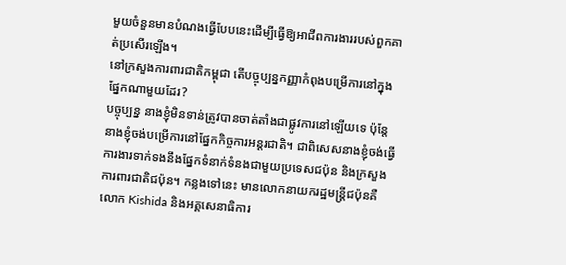មួយចំនួនមានបំណងធ្វើបែបនេះដើម្បីធ្វើឱ្យអាជីពការងាររបស់ពួកគាត់ប្រសើរឡើង។
នៅក្រសួងការពារជាតិកម្ពុជា តើបច្ចុប្បន្នកញ្ញាកំពុងបម្រើការនៅក្នុងផ្នែកណាមួយដែរ?
បច្ចុប្បន្ន នាងខ្ញុំមិនទាន់ត្រូវបានចាត់តាំងជាផ្លូវការនៅឡើយទេ ប៉ុន្តែនាងខ្ញុំចង់បម្រើការនៅផ្នែកកិច្ចការអន្តរជាតិ។ ជាពិសេសនាងខ្ញុំចង់ធ្វើការងារទាក់ទងនឹងផ្នែកទំនាក់ទំនងជាមួយប្រទេសជប៉ុន និងក្រសួងការពារជាតិជប៉ុន។ កន្លងទៅនេះ មានលោកនាយករដ្ឋមន្ត្រីជប៉ុនគឺលោក Kishida និងអគ្គសេនាធិការ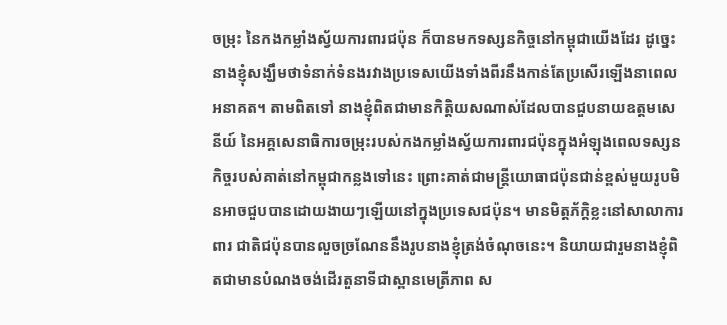ចម្រុះ នៃកងកម្លាំងស្វ័យការពារជប៉ុន ក៏បានមកទស្សនកិច្ចនៅកម្ពុជាយើងដែរ ដូច្នេះនាងខ្ញុំសង្ឃឹមថាទំនាក់ទំនងរវាងប្រទេសយើងទាំងពីរនឹងកាន់តែប្រសើរឡើងនាពេលអនាគត។ តាមពិតទៅ នាងខ្ញុំពិតជាមានកិត្តិយសណាស់ដែលបានជួបនាយឧត្តមសេនីយ៍ នៃអគ្គសេនាធិការចម្រុះរបស់កងកម្លាំងស្វ័យការពារជប៉ុនក្នុងអំឡុងពេលទស្សនកិច្ចរបស់គាត់នៅកម្ពុជាកន្លងទៅនេះ ព្រោះគាត់ជាមន្រ្តីយោធាជប៉ុនជាន់ខ្ពស់មួយរូបមិនអាចជួបបានដោយងាយៗឡើយនៅក្នុងប្រទេសជប៉ុន។ មានមិត្តភ័ក្តិខ្លះនៅសាលាការពារ ជាតិជប៉ុនបានលួចច្រណែននឹងរូបនាងខ្ញុំត្រង់ចំណុចនេះ។ និយាយជារួមនាងខ្ញុំពិតជាមានបំណងចង់ដើរតួនាទីជាស្ពានមេត្រីភាព ស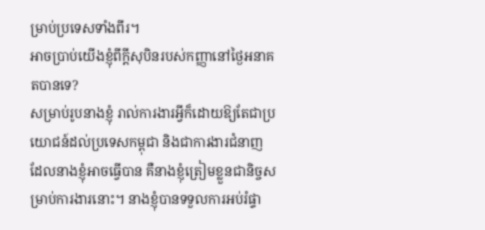ម្រាប់ប្រទេសទាំងពីរ។
អាចប្រាប់យើងខ្ញុំពីក្តីសុបិនរបស់កញ្ញានៅថ្ងៃអនាគតបានទេ?
សម្រាប់រូបនាងខ្ញុំ រាល់ការងារអ្វីក៏ដោយឱ្យតែជាប្រយោជន៍ដល់ប្រទេសកម្ពុជា និងជាការងារជំនាញដែលនាងខ្ញុំអាចធ្វើបាន គឺនាងខ្ញុំត្រៀមខ្លួនជានិច្ចសម្រាប់ការងារនោះ។ នាងខ្ញុំបានទទួលការអប់រំផ្ទា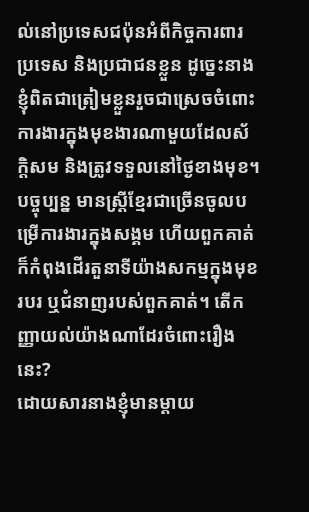ល់នៅប្រទេសជប៉ុនអំពីកិច្ចការពារប្រទេស និងប្រជាជនខ្លួន ដូច្នេះនាងខ្ញុំពិតជាត្រៀមខ្លួនរួចជាស្រេចចំពោះការងារក្នុងមុខងារណាមួយដែលស័ក្តិសម និងត្រូវទទួលនៅថ្ងៃខាងមុខ។
បច្ចុប្បន្ន មានស្ត្រីខ្មែរជាច្រើនចូលបម្រើការងារក្នុងសង្គម ហើយពួកគាត់ក៏កំពុងដើរតួនាទីយ៉ាងសកម្មក្នុងមុខរបរ ឬជំនាញរបស់ពួកគាត់។ តើកញ្ញាយល់យ៉ាងណាដែរចំពោះរឿងនេះ?
ដោយសារនាងខ្ញុំមានម្តាយ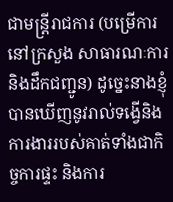ជាមន្ត្រីរាជការ (បម្រើការនៅក្រសួង សាធារណៈការ និងដឹកជញ្ជូន) ដូច្នេះនាងខ្ញុំបានឃើញនូវរាល់ទង្វើនិងការងាររបស់គាត់ទាំងជាកិច្ចការផ្ទះ និងការ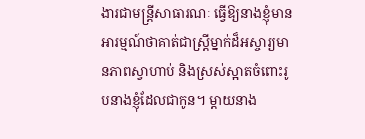ងារជាមន្រ្តីសាធារណៈ ធ្វើឱ្យនាងខ្ញុំមានអារម្មណ៍ថាគាត់ជាស្រ្តីម្នាក់ដ៏អស្ចារ្យមានភាពស្វាហាប់ និងស្រស់ស្អាតចំពោះរូបនាងខ្ញុំដែលជាកូន។ ម្តាយនាង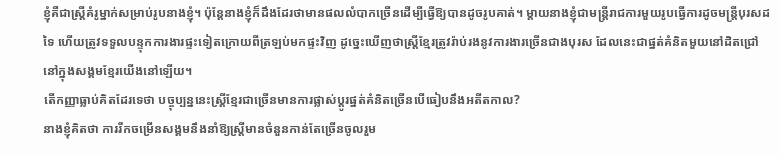ខ្ញុំគឺជាស្ត្រីគំរូម្នាក់សម្រាប់រូបនាងខ្ញុំ។ ប៉ុន្តែនាងខ្ញុំក៏ដឹងដែរថាមានផលលំបាកច្រើនដើម្បីធ្វើឱ្យបានដូចរូបគាត់។ ម្តាយនាងខ្ញុំជាមន្ត្រីរាជការមួយរូបធ្វើការដូចមន្រ្តីបុរសដទៃ ហើយត្រូវទទួលបន្ទុកការងារផ្ទះទៀតក្រោយពីត្រឡប់មកផ្ទះវិញ ដូច្នេះឃើញថាស្ត្រីខ្មែរត្រូវរ៉ាប់រងនូវការងារច្រើនជាងបុរស ដែលនេះជាផ្នត់គំនិតមួយនៅដិតជ្រៅនៅក្នុងសង្គមខ្មែរយើងនៅឡើយ។
តើកញ្ញាធ្លាប់គិតដែរទេថា បច្ចុប្បន្ននេះស្ត្រីខ្មែរជាច្រើនមានការផ្លាស់ប្តូរផ្នត់គំនិតច្រើនបើធៀបនឹងអតីតកាល?
នាងខ្ញុំគិតថា ការរីកចម្រើនសង្គមនឹងនាំឱ្យស្ត្រីមានចំនួនកាន់តែច្រើនចូលរួម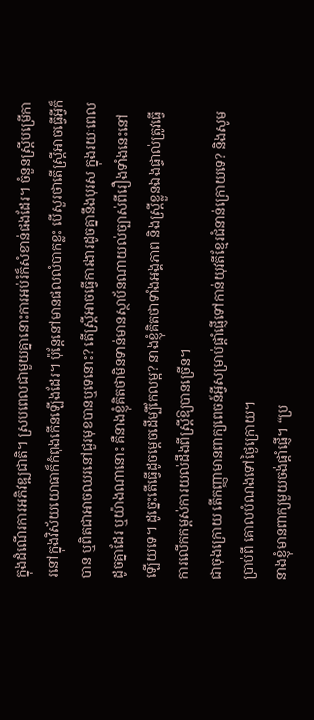ក្នុងដំណើរការអភិវឌ្ឍជាតិ។ ស្របពេលជាមួយគ្នានោះការអប់រំក៏សំខាន់ផងដែរ។ ចំនួនស្ត្រីបម្រើការនៅក្នុងវិស័យយោធាក៏កំពុងកើនឡើងដែរ។ ប៉ុន្តែនៅមានផលលំបាកខ្លះ បើសួរថាតើស្ត្រីអាចធ្វើអ្វីក៏បាន ឬពិតជាអាចឈរនៅជួរមុខបានឬទេនោះ? តើស្ត្រីអាចធ្វើការងារដូចគ្នានឹងបុរស ក្នុងរយៈពេលដូចគ្នាដែរ ឬយ៉ាងណានោះ គឺនាងខ្ញុំគិតថាមិនទាន់មានស្ថាប័នណាយល់ច្បាស់ពីរឿងទាំងនេះនៅឡើយទេ។ ដូច្នេះតើធ្វើដូចម្តេចដើម្បីកែលម្អ? នាងខ្ញុំគិតថាទាំងអង្គភាព និងស្រ្តីខ្លួនឯងផ្ទាល់ត្រូវធ្វើការលើកកម្ពស់ការយល់ដឹងពីស្ត្រីឱ្យបានច្រើន។
ជាចុងក្រោយ តើកញ្ញាមានពាក្យពេចន៍អ្វីសម្រាប់ផ្តាំផ្ញើទៅកាន់យុវតីខ្មែរជំនាន់ក្រោយទេ? និងសូមប្រាប់ពី គោលបំណងទៅថ្ងៃក្រោយ។
នាងខ្ញុំមានពាក្យមួយចង់ផ្តាំផ្ញើ។ “ប្រ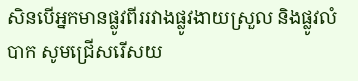សិនបើអ្នកមានផ្លូវពីររវាងផ្លូវងាយស្រួល និងផ្លូវលំបាក សូមជ្រើសរើសយ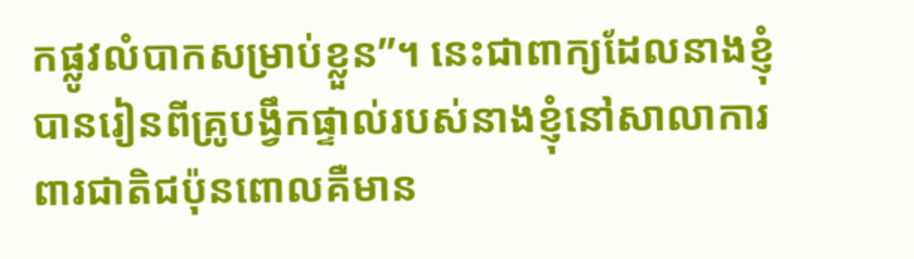កផ្លូវលំបាកសម្រាប់ខ្លួន”។ នេះជាពាក្យដែលនាងខ្ញុំបានរៀនពីគ្រូបង្វឹកផ្ទាល់របស់នាងខ្ញុំនៅសាលាការពារជាតិជប៉ុនពោលគឺមាន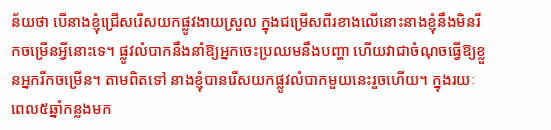ន័យថា បើនាងខ្ញុំជ្រើសរើសយកផ្លូវងាយស្រួល ក្នុងជម្រើសពីរខាងលើនោះនាងខ្ញុំនឹងមិនរីកចម្រើនអ្វីនោះទេ។ ផ្លូវលំបាកនឹងនាំឱ្យអ្នកចេះប្រឈមនឹងបញ្ហា ហើយវាជាចំណុចធ្វើឱ្យខ្លួនអ្នករីកចម្រើន។ តាមពិតទៅ នាងខ្ញុំបានរើសយកផ្លូវលំបាកមួយនេះរួចហើយ។ ក្នុងរយៈពេល៥ឆ្នាំកន្លងមក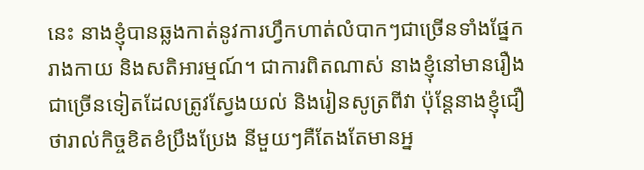នេះ នាងខ្ញុំបានឆ្លងកាត់នូវការហ្វឹកហាត់លំបាកៗជាច្រើនទាំងផ្នែករាងកាយ និងសតិអារម្មណ៍។ ជាការពិតណាស់ នាងខ្ញុំនៅមានរឿងជាច្រើនទៀតដែលត្រូវស្វែងយល់ និងរៀនសូត្រពីវា ប៉ុន្តែនាងខ្ញុំជឿថារាល់កិច្ចខិតខំប្រឹងប្រែង នីមួយៗគឺតែងតែមានអ្ន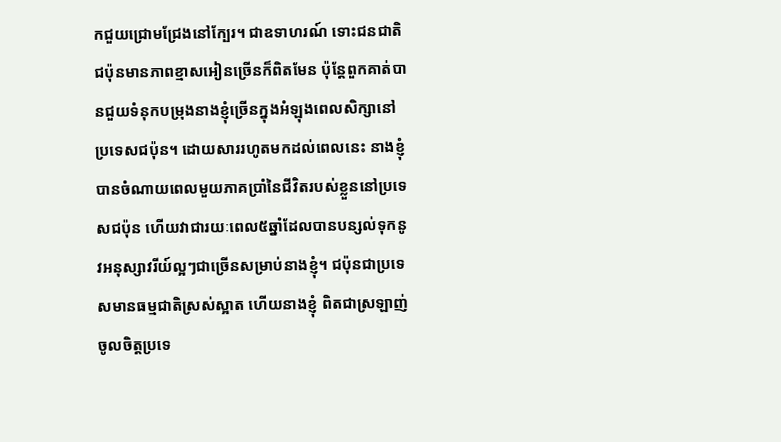កជួយជ្រោមជ្រែងនៅក្បែរ។ ជាឧទាហរណ៍ ទោះជនជាតិជប៉ុនមានភាពខ្មាសអៀនច្រើនក៏ពិតមែន ប៉ុន្តែពួកគាត់បានជួយទំនុកបម្រុងនាងខ្ញុំច្រើនក្នុងអំឡុងពេលសិក្សានៅប្រទេសជប៉ុន។ ដោយសាររហូតមកដល់ពេលនេះ នាងខ្ញុំបានចំណាយពេលមួយភាគប្រាំនៃជីវិតរបស់ខ្លួននៅប្រទេសជប៉ុន ហើយវាជារយៈពេល៥ឆ្នាំដែលបានបន្សល់ទុកនូវអនុស្សាវរីយ៍ល្អៗជាច្រើនសម្រាប់នាងខ្ញុំ។ ជប៉ុនជាប្រទេសមានធម្មជាតិស្រស់ស្អាត ហើយនាងខ្ញុំ ពិតជាស្រឡាញ់ចូលចិត្តប្រទេ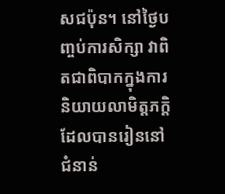សជប៉ុន។ នៅថ្ងៃបញ្ចប់ការសិក្សា វាពិតជាពិបាកក្នុងការនិយាយលាមិត្តភក្តិដែលបានរៀននៅជំនាន់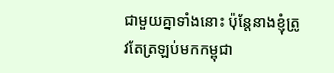ជាមួយគ្នាទាំងនោះ ប៉ុន្តែនាងខ្ញុំត្រូវតែត្រឡប់មកកម្ពុជា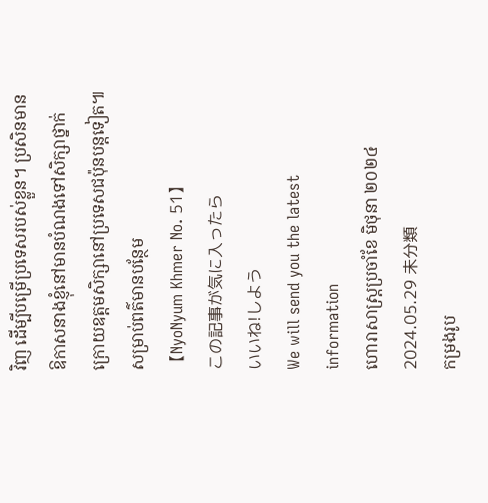វិញ ដើម្បីបម្រើប្រទេសរបស់ខ្លួន។ ប្រសិនមានឱកាសនាងខ្ញុំនៅមានបំណងទៅសិក្សាថ្នាក់ក្រោយឧត្តមសិក្សានៅប្រទេសជប៉ុនបន្តទៀត៕
សម្រាប់ពត៌មានបន្ថែម
【NyoNyum Khmer No. 51】
この記事が気に入ったら
いいね!しよう
We will send you the latest information
ហោរាសាស្ត្រប្រចាំខែ មិថុនា ២០២៤
2024.05.29 未分類
កម្រងរូប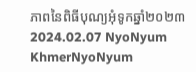ភាពនៃពិធីបុណ្យអុំទូកឆ្នាំ២០២៣
2024.02.07 NyoNyum KhmerNyoNyum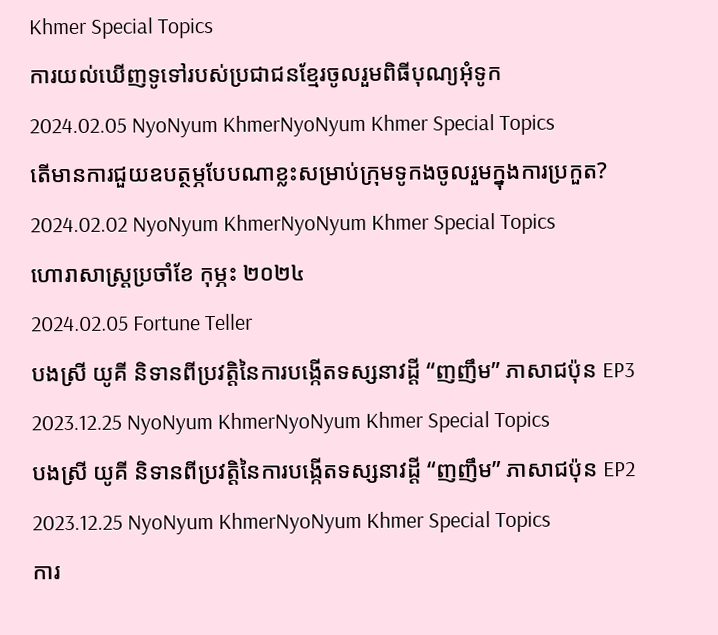Khmer Special Topics
ការយល់ឃើញទូទៅរបស់ប្រជាជនខ្មែរចូលរួមពិធីបុណ្យអុំទូក
2024.02.05 NyoNyum KhmerNyoNyum Khmer Special Topics
តើមានការជួយឧបត្ថម្ភបែបណាខ្លះសម្រាប់ក្រុមទូកងចូលរួមក្នុងការប្រកួត?
2024.02.02 NyoNyum KhmerNyoNyum Khmer Special Topics
ហោរាសាស្ត្រប្រចាំខែ កុម្ភះ ២០២៤
2024.02.05 Fortune Teller
បងស្រី យូគី និទានពីប្រវតិ្តនៃការបង្កើតទស្សនាវដ្តី “ញញឹម” ភាសាជប៉ុន EP3
2023.12.25 NyoNyum KhmerNyoNyum Khmer Special Topics
បងស្រី យូគី និទានពីប្រវតិ្តនៃការបង្កើតទស្សនាវដ្តី “ញញឹម” ភាសាជប៉ុន EP2
2023.12.25 NyoNyum KhmerNyoNyum Khmer Special Topics
ការ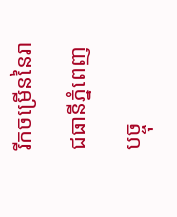រីកចម្រើននៃរាជធានីភ្នំពេញបច្ចុ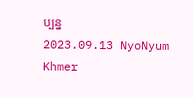ប្បន្ន
2023.09.13 NyoNyum Khmer